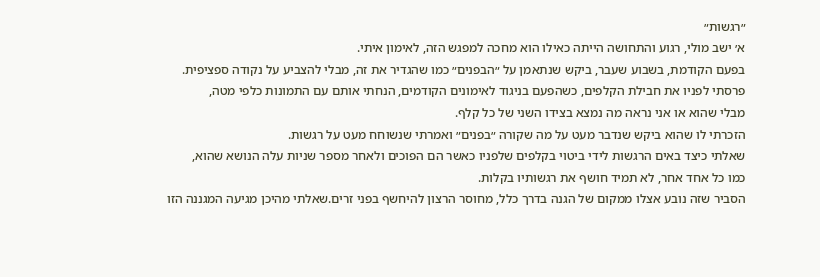״רגשות״
א׳ ישב מולי, רגוע והתחושה הייתה כאילו הוא מחכה למפגש הזה, לאימון איתי.
בפעם הקודמת, בשבוע שעבר, ביקש שנתאמן על ״הבפנים״ כמו שהגדיר את זה, מבלי להצביע על נקודה ספציפית.
פרסתי לפניו את חבילת הקלפים, כשהפעם בניגוד לאימונים הקודמים, הנחתי אותם עם התמונות כלפי מטה,
מבלי שהוא או אני נראה מה נמצא בצידו השני של כל קלף.
הזכרתי לו שהוא ביקש שנדבר מעט על מה שקורה ״בפנים״ ואמרתי שנשוחח מעט על רגשות.
שאלתי כיצד באים הרגשות לידי ביטוי בקלפים שלפניו כאשר הם הפוכים ולאחר מספר שניות עלה הנושא שהוא,
כמו כל אחד אחר, לא תמיד חושף את רגשותיו בקלות.
הסביר שזה נובע אצלו ממקום של הגנה בדרך כלל, מחוסר הרצון להיחשף בפני זרים.שאלתי מהיכן מגיעה המגננה הזו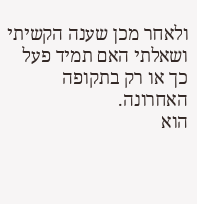ולאחר מכן שענה הקשיתי ושאלתי האם תמיד פעל כך או רק בתקופה האחרונה.
הוא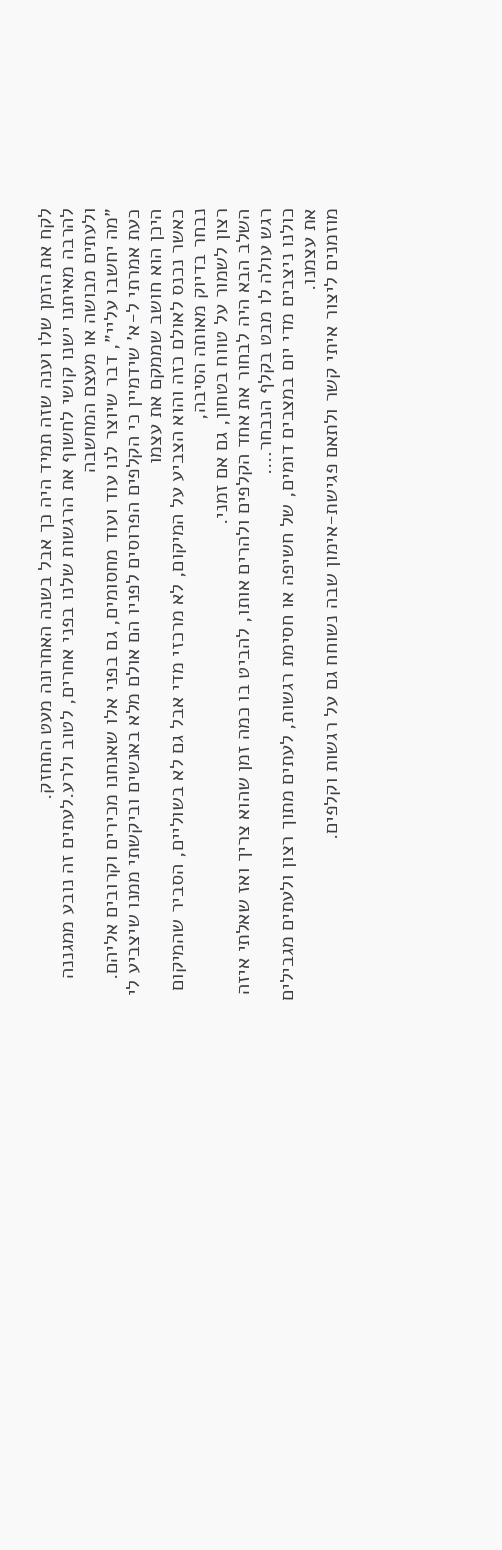לקח את הזמן שלו וענה שזה תמיד היה כך אבל בשנה האחרונה מעט התחזק.
להרבה מאיתנו ישנו קושי לחשוף את הרגשות שלנו בפני אחרים, לטוב ולרע.לעתים זה נובע ממגננה ולעתים מבושה או מעצם המחשבה
״מה יחשבו עליי״, דבר שיוצר לנו עוד ועוד מחסומים, גם בפני אלו שאנחנו מכירים וקרובים אליהם.
כעת אמרתי ל-א׳ שידמיין כי הקלפים הפרוסים לפניו הם אולם מלא באנשים וביקשתי ממנו שיצביע לי היכן הוא חושב שממקם את עצמו
כאשר נכנס לאולם כזה והוא הצביע על המיקום, לא מרכזי מדי אבל גם לא בשוליים, הסביר שהמיקום נבחר בדיוק מאותה הסיבה,
רצון לשמור על טווח בטחון, גם אם זמני.
השלב הבא היה לבחור את אחד הקלפים ולהרים אותו, להביט בו כמה זמן שהוא צריך ואז שאלתי איזה רגש עולה לו מבט בקלף הנבחר….
כולנו ניצבים מדי יום במצבים דומים, של חשיפה או חסימת רגשות, לעתים מתוך רצון ולעתים מגבילים את עצמנו.
מוזמנים ליצור איתי קשר ולתאם פגישת-אימון שבה נשוחח גם על רגשות וקלפים.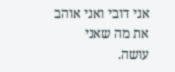אני דובי ואני אוהב את מה שאני עושה.